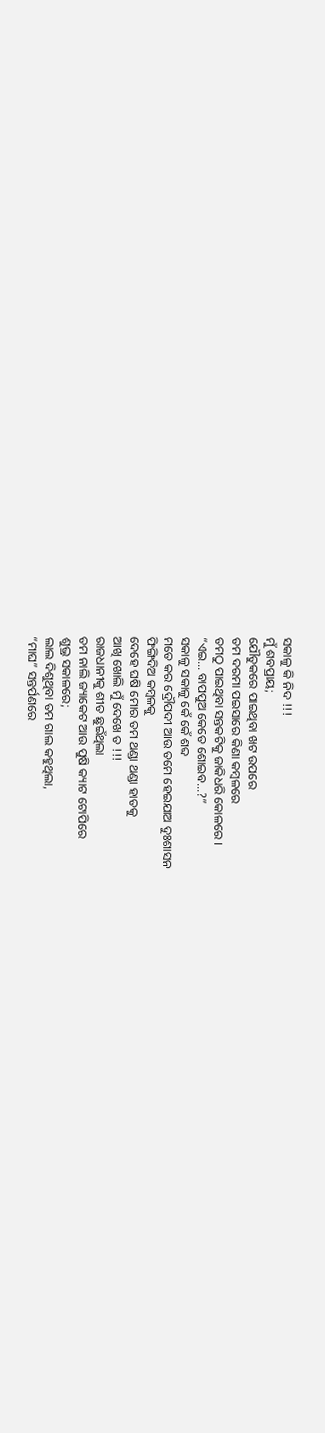ସକାଳୁ କି ନିଦ !!!
ମୁଁ ଶବପ୍ରାୟ;
ଯୌତୁକରେ ପାଇଥିବା ଖଟ ଉପରେ
ତମ ଦରମା ପଇସାରେ କିଣା କମ୍ବଳରେ
ତମଠୁ ପାଇଥିବା ସନ୍ତକଟିକୁ ଜାକିଧରି କୋଳରେ ।
“ଏଇ… ବାପପୁଅ କେତେ ଶୋଇବ…?”
ସକାଳୁ ସକାଳୁ କେଁ କେଁ ଶବ୍ଦ
ମତେ କର ଦ୍ରୌପଦୀ ଆଉ ତମେ ହେଇଯାଅ ଦୁଃଶାସନ
ଫିଙ୍ଗିଦିଅ କମ୍ବଳକୁ
ଦେହେ ଘଷି ମୋର ତମ ଥଣ୍ଡା ଥଣ୍ଡା ହାତକୁ
ଆଖି ଖୋଲି ମୁଁ ଦେଖେ ତ !!!
ରାଜଧାନୀକୁ ଶୀତ ଛୁଇଁଥିଲା
ତମ ନାଲି ଜ୍ୟାକେଟ ଆଉ ପୁଷି କ୍ୟାଟ ଟୋପିରେ
ଶୁଭ୍ର ସକାଳରେ;
ଲାଲ ଦିଶୁଥିବା ତମ ଗାଲ କହୁଥିଲା,
“ମାଘ” ସନ୍ତର୍ପଣରେ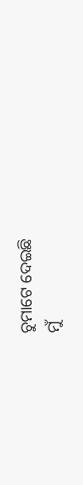ଚୁମାଟେ ଦେଇଛି
ମୁଁ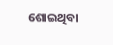ଶୋଇଥିବା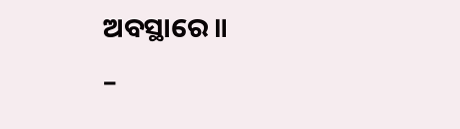ଅବସ୍ଥାରେ ॥
–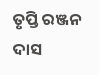ତୃପ୍ତି ରଞ୍ଜନ ଦାସ